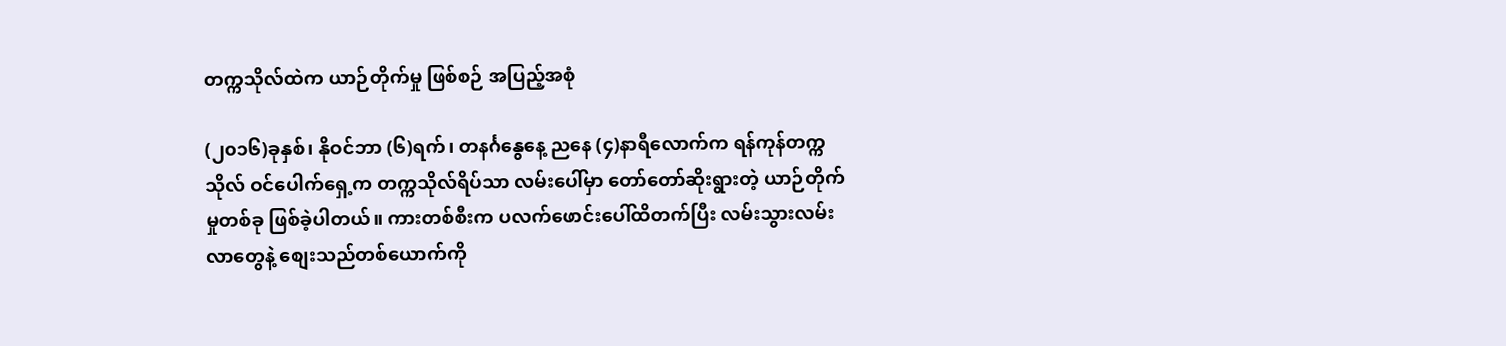တက္ကသိုလ်ထဲက ယာဉ်တိုက်မှု ဖြစ်စဉ် အပြည့်အစုံ

(၂၀၁၆)ခုနှစ်၊ နိုဝင်ဘာ (၆)ရက်၊ တနင်္ဂနွေနေ့ ညနေ (၄)နာရီလောက်က ရန်ကုန်တက္ကသိုလ် ဝင်ပေါက်ရှေ့က တက္ကသိုလ်ရိပ်သာ လမ်းပေါ်မှာ တော်တော်ဆိုးရွားတဲ့ ယာဉ်တိုက်မှုတစ်ခု ဖြစ်ခဲ့ပါတယ်။ ကားတစ်စီးက ပလက်ဖောင်းပေါ်ထိတက်ပြီး လမ်းသွားလမ်းလာတွေနဲ့ စျေးသည်တစ်ယောက်ကို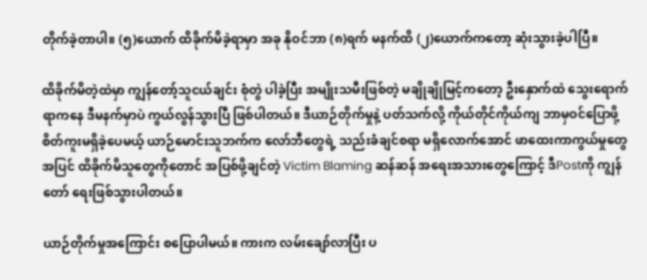တိုက်ခဲ့တာပါ။ (၅)ယောက် ထိခိုက်မိခဲ့ရာမှာ အခု နိုဝင်ဘာ (၈)ရက် မနက်ထိ (၂)ယောက်ကတော့ ဆုံးသွားခဲ့ပါပြီ။

ထိခိုက်မိတဲ့ထဲမှာ ကျွန်တော့်သူငယ်ချင်း စုံတွဲ ပါခဲ့ပြီး အမျိုးသမီးဖြစ်တဲ့ မချိုချိုမြင့်ကတော့ ဦးနှောက်ထဲ သွေးရောက်ရာကနေ ဒီမနက်မှာပဲ ကွယ်လွန်သွားပြီ ဖြစ်ပါတယ်။ ဒီယာဉ်တိုက်မှုနဲ့ ပတ်သက်လို့ ကိုယ်တိုင်ကိုယ်ကျ ဘာမှဝင်ပြောဖို့ စိတ်ကူးမရှိခဲ့ပေမယ့် ယာဉ်မောင်းသူဘက်က လော်ဘီတွေရဲ့ သည်းခံချင်စရာ မရှိလောက်အောင် ဖာထေးကာကွယ်မှုတွေအပြင် ထိခိုက်မိသူတွေကိုတောင် အပြစ်ဖို့ချင်တဲ့ Victim Blaming ဆန်ဆန် အရေးအသားတွေကြောင့် ဒီPostကို ကျွန်တော် ရေးဖြစ်သွားပါတယ်။

ယာဉ်တိုက်မှုအကြောင်း စပြောပါမယ်။ ကားက လမ်းချော်လာပြီး ပ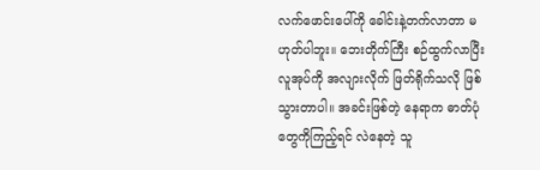လက်ဖောင်းပေါ်ကို ခေါင်းနဲ့တက်လာတာ မဟုတ်ပါဘူး။ ဘေးတိုက်ကြီး စဉ်ထွက်လာပြီး လူအုပ်ကို အလျားလိုက် ဖြတ်ရိုက်သလို ဖြစ်သွားတာပါ။ အခင်းဖြစ်တဲ့ နေရာက ဓာတ်ပုံတွေကိုကြည့်ရင် လဲနေတဲ့ သူ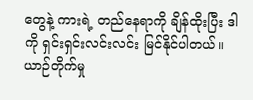တွေနဲ့ ကားရဲ့ တည်နေရာကို ချိန်ထိုးပြီး ဒါကို ရှင်းရှင်းလင်းလင်း မြင်နိုင်ပါတယ်။ ယာဉ်တိုက်မှု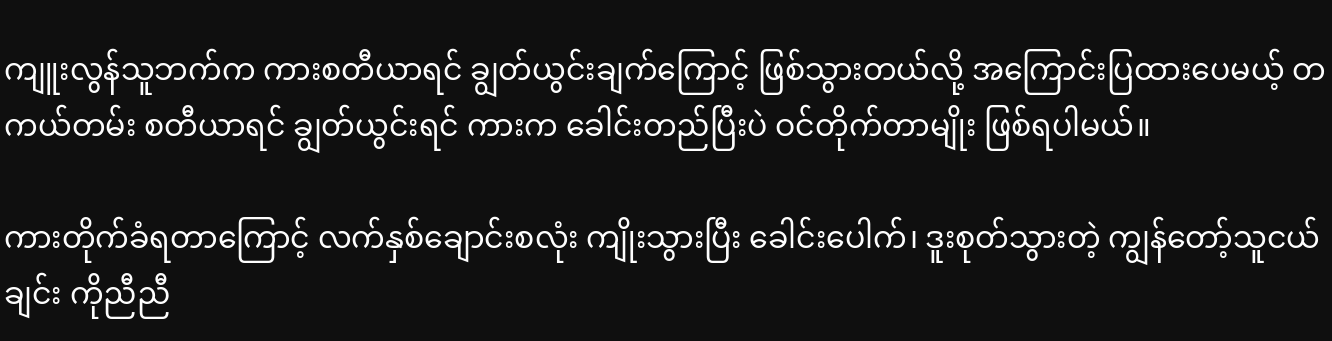ကျူးလွန်သူဘက်က ကားစတီယာရင် ချွတ်ယွင်းချက်ကြောင့် ဖြစ်သွားတယ်လို့ အကြောင်းပြထားပေမယ့် တကယ်တမ်း စတီယာရင် ချွတ်ယွင်းရင် ကားက ခေါင်းတည်ပြီးပဲ ဝင်တိုက်တာမျိုး ဖြစ်ရပါမယ်။

ကားတိုက်ခံရတာကြောင့် လက်နှစ်ချောင်းစလုံး ကျိုးသွားပြီး ခေါင်းပေါက်၊ ဒူးစုတ်သွားတဲ့ ကျွန်တော့်သူငယ်ချင်း ကိုညီညီ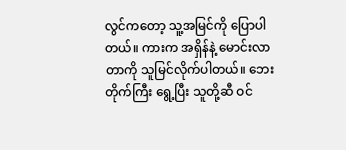လွင်ကတော့ သူ့အမြင်ကို ပြောပါတယ်။ ကားက အရှိန်နဲ့ မောင်းလာတာကို သူမြင်လိုက်ပါတယ်။ ဘေးတိုက်ကြီး ရွေ့ပြီး သူတို့ဆီ ဝင်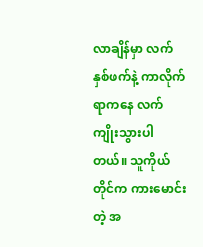လာချိန်မှာ လက်နှစ်ဖက်နဲ့ ကာလိုက်ရာကနေ လက်ကျိုးသွားပါတယ်။ သူကိုယ်တိုင်က ကားမောင်းတဲ့ အ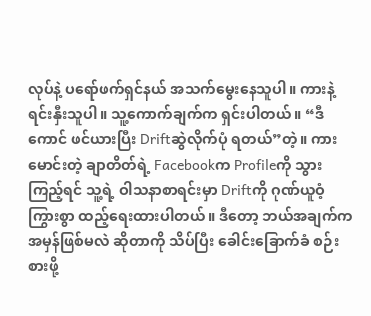လုပ်နဲ့ ပရော်ဖက်ရှင်နယ် အသက်မွေးနေသူပါ။ ကားနဲ့ ရင်းနှီးသူပါ။ သူ့ကောက်ချက်က ရှင်းပါတယ်။ “ဒီကောင် ဖင်ယားပြီး Driftဆွဲလိုက်ပုံ ရတယ်”တဲ့။ ကားမောင်းတဲ့ ချာတိတ်ရဲ့ Facebookက Profileကို သွားကြည့်ရင် သူ့ရဲ့ ဝါသနာစာရင်းမှာ Driftကို ဂုဏ်ယူဝံ့ကြွားစွာ ထည့်ရေးထားပါတယ်။ ဒီတော့ ဘယ်အချက်က အမှန်ဖြစ်မလဲ ဆိုတာကို သိပ်ပြီး ခေါင်းခြောက်ခံ စဉ်းစားဖို့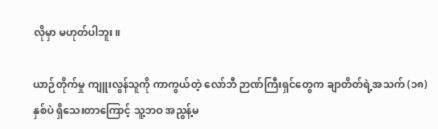လိုမှာ မဟုတ်ပါဘူး။

ယာဉ်တိုက်မှု ကျူးလွန်သူကို ကာကွယ်တဲ့ လော်ဘီ ဉာဏ်ကြီးရှင်တွေက ချာတိတ်ရဲ့အသက် (၁၈)နှစ်ပဲ ရှိသေးတာကြောင့် သူ့ဘဝ အညွန့်မ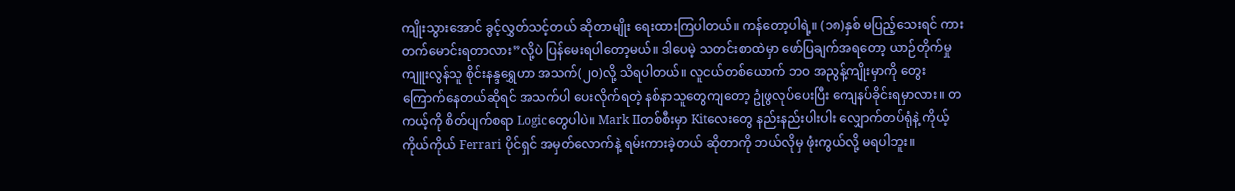ကျိုးသွားအောင် ခွင့်လွှတ်သင့်တယ် ဆိုတာမျိုး ရေးထားကြပါတယ်။ ကန်တော့ပါရဲ့။ (၁၈)နှစ် မပြည့်သေးရင် ကားတက်မောင်းရတာလား”လို့ပဲ ပြန်မေးရပါတော့မယ်။ ဒါပေမဲ့ သတင်းစာထဲမှာ ဖော်ပြချက်အရတော့ ယာဉ်တိုက်မှု ကျူးလွန်သူ စိုင်းနန္ဒရွှေဟာ အသက်(၂၀)လို့ သိရပါတယ်။ လူငယ်တစ်ယောက် ဘဝ အညွန့်ကျိုးမှာကို တွေးကြောက်နေတယ်ဆိုရင် အသက်ပါ ပေးလိုက်ရတဲ့ နစ်နာသူတွေကျတော့ ဥုံဖွလုပ်ပေးပြီး ကျေနပ်ခိုင်းရမှာလား။ တကယ့်ကို စိတ်ပျက်စရာ Logicတွေပါပဲ။ Mark IIတစ်စီးမှာ Kitလေးတွေ နည်းနည်းပါးပါး လျှောက်တပ်ရုံနဲ့ ကိုယ့်ကိုယ်ကိုယ် Ferrari ပိုင်ရှင် အမှတ်လောက်နဲ့ ရမ်းကားခဲ့တယ် ဆိုတာကို ဘယ်လိုမှ ဖုံးကွယ်လို့ မရပါဘူး။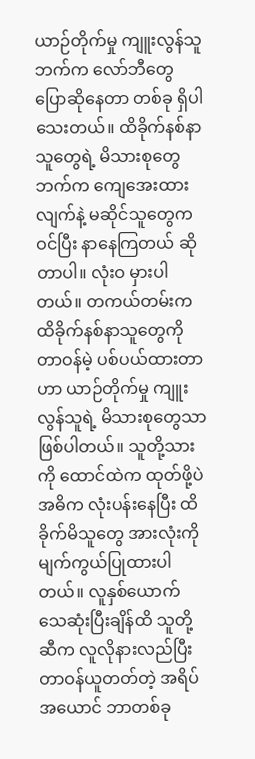ယာဉ်တိုက်မှု ကျူးလွန်သူဘက်က လော်ဘီတွေ ပြောဆိုနေတာ တစ်ခု ရှိပါသေးတယ်။ ထိခိုက်နစ်နာသူတွေရဲ့ မိသားစုတွေဘက်က ကျေအေးထားလျက်နဲ့ မဆိုင်သူတွေက ဝင်ပြီး နာနေကြတယ် ဆိုတာပါ။ လုံးဝ မှားပါတယ်။ တကယ်တမ်းက ထိခိုက်နစ်နာသူတွေကို တာဝန်မဲ့ ပစ်ပယ်ထားတာဟာ ယာဉ်တိုက်မှု ကျူးလွန်သူရဲ့ မိသားစုတွေသာ ဖြစ်ပါတယ်။ သူတို့သားကို ထောင်ထဲက ထုတ်ဖို့ပဲ အဓိက လုံးပန်းနေပြီး ထိခိုက်မိသူတွေ အားလုံးကို မျက်ကွယ်ပြုထားပါတယ်။ လူနှစ်ယောက် သေဆုံးပြီးချိန်ထိ သူတို့ဆီက လူလိုနားလည်ပြီး တာဝန်ယူတတ်တဲ့ အရိပ်အယောင် ဘာတစ်ခု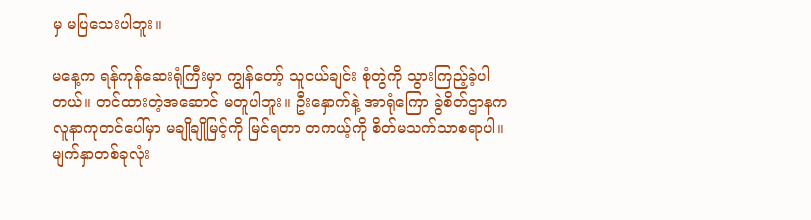မှ မပြသေးပါဘူး။

မနေ့က ရန်ကုန်ဆေးရုံကြီးမှာ ကျွန်တော့် သူငယ်ချင်း စုံတွဲကို သွားကြည့်ခဲ့ပါတယ်။ တင်ထားတဲ့အဆောင် မတူပါဘူး။ ဦးနှောက်နဲ့ အာရုံကြော ခွဲစိတ်ဌာနက လူနာကုတင်ပေါ်မှာ မချိုချိုမြင့်ကို မြင်ရတာ တကယ့်ကို စိတ်မသက်သာစရာပါ။ မျက်နှာတစ်ခုလုံး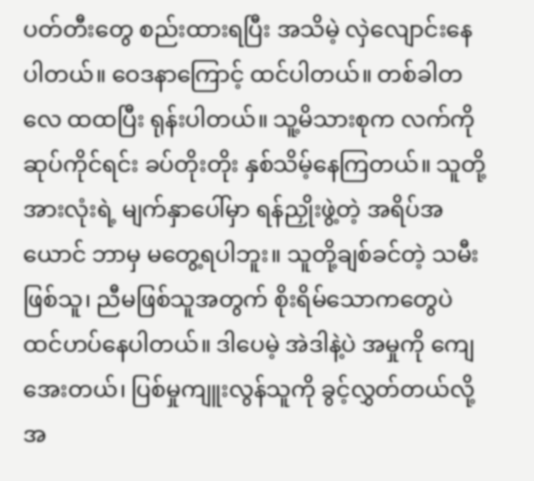ပတ်တီးတွေ စည်းထားရပြီး အသိမဲ့ လှဲလျောင်းနေပါတယ်။ ဝေဒနာကြောင့် ထင်ပါတယ်။ တစ်ခါတလေ ထထပြီး ရုန်းပါတယ်။ သူ့မိသားစုက လက်ကိုဆုပ်ကိုင်ရင်း ခပ်တိုးတိုး နှစ်သိမ့်နေကြတယ်။ သူတို့အားလုံးရဲ့ မျက်နှာပေါ်မှာ ရန်ညှိုးဖွဲ့တဲ့ အရိပ်အယောင် ဘာမှ မတွေ့ရပါဘူး။ သူတို့ချစ်ခင်တဲ့ သမီးဖြစ်သူ၊ ညီမဖြစ်သူအတွက် စိုးရိမ်သောကတွေပဲ ထင်ဟပ်နေပါတယ်။ ဒါပေမဲ့ အဲဒါနဲ့ပဲ အမှုကို ကျေအေးတယ်၊ ပြစ်မှုကျူးလွန်သူကို ခွင့်လွှတ်တယ်လို့ အ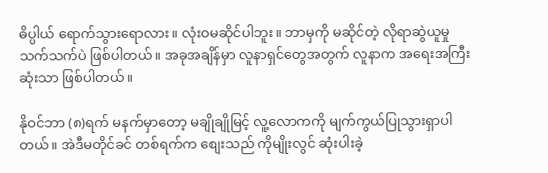ဓိပ္ပါယ် ရောက်သွားရောလား။ လုံးဝမဆိုင်ပါဘူး။ ဘာမှကို မဆိုင်တဲ့ လိုရာဆွဲယူမှု သက်သက်ပဲ ဖြစ်ပါတယ်။ အခုအချိန်မှာ လူနာရှင်တွေအတွက် လူနာက အရေးအကြီးဆုံးသာ ဖြစ်ပါတယ်။

နိုဝင်ဘာ (၈)ရက် မနက်မှာတော့ မချိုချိုမြင့် လူ့လောကကို မျက်ကွယ်ပြုသွားရှာပါတယ်။ အဲဒီမတိုင်ခင် တစ်ရက်က စျေးသည် ကိုမျိုးလွင် ဆုံးပါးခဲ့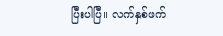ပြီးပါပြီ။ လက်နှစ်ဖက်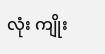လုံး ကျိုး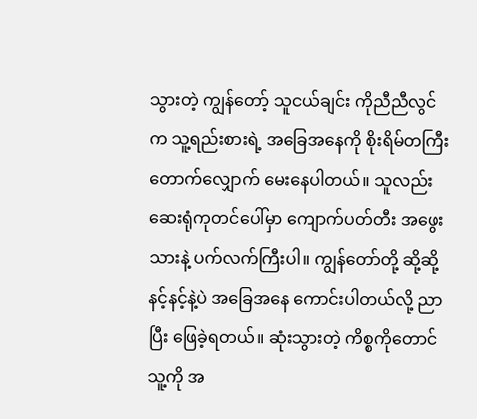သွားတဲ့ ကျွန်တော့် သူငယ်ချင်း ကိုညီညီလွင်က သူ့ရည်းစားရဲ့ အခြေအနေကို စိုးရိမ်တကြီး တောက်လျှောက် မေးနေပါတယ်။ သူလည်း ဆေးရုံကုတင်ပေါ်မှာ ကျောက်ပတ်တီး အဖွေးသားနဲ့ ပက်လက်ကြီးပါ။ ကျွန်တော်တို့ ဆို့ဆို့နင့်နင့်နဲ့ပဲ အခြေအနေ ကောင်းပါတယ်လို့ ညာပြီး ဖြေခဲ့ရတယ်။ ဆုံးသွားတဲ့ ကိစ္စကိုတောင် သူ့ကို အ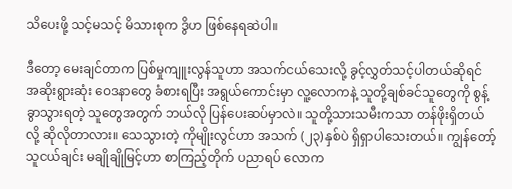သိပေးဖို့ သင့်မသင့် မိသားစုက ဒွိဟ ဖြစ်နေရဆဲပါ။

ဒီတော့ မေးချင်တာက ပြစ်မှုကျူးလွန်သူဟာ အသက်ငယ်သေးလို့ ခွင့်လွှတ်သင့်ပါတယ်ဆိုရင် အဆိုးရွားဆုံး ဝေဒနာတွေ ခံစားရပြီး အရွယ်ကောင်းမှာ လူ့လောကနဲ့ သူတို့ချစ်ခင်သူတွေကို စွန့်ခွာသွားရတဲ့ သူတွေအတွက် ဘယ်လို ပြန်ပေးဆပ်မှာလဲ။ သူတို့သားသမီးကသာ တန်ဖိုးရှိတယ်လို့ ဆိုလိုတာလား။ သေသွားတဲ့ ကိုမျိုးလွင်ဟာ အသက် (၂၃)နှစ်ပဲ ရှိရှာပါသေးတယ်။ ကျွန်တော့်သူငယ်ချင်း မချိုချိုမြင့်ဟာ စာကြည့်တိုက် ပညာရပ် လောက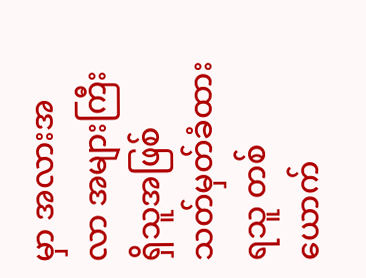မှာ အလားအလာ အများကြီး ရှိသူအဖြစ် သတ်မှတ်ခံထားရသူ တစ်ယောက်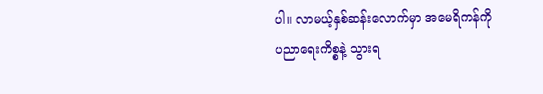ပါ။ လာမယ့်နှစ်ဆန်းလောက်မှာ အမေရိကန်ကို ပညာရေးကိစ္စနဲ့ သွားရ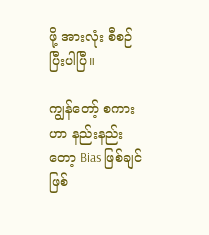ဖို့ အားလုံး စီစဉ်ပြီးပါပြီ။

ကျွန်တော့် စကားဟာ နည်းနည်းတော့ Bias ဖြစ်ချင် ဖြစ်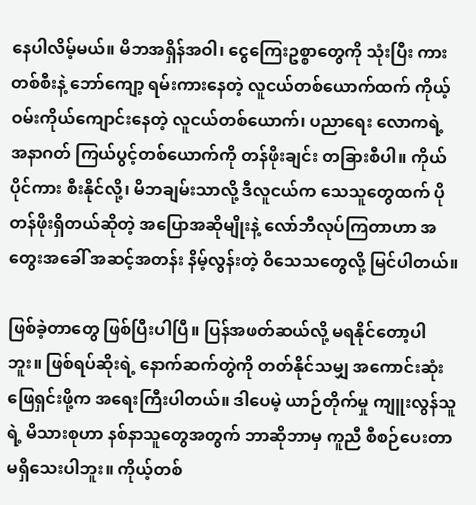နေပါလိမ့်မယ်။ မိဘအရှိန်အဝါ၊ ငွေကြေးဥစ္စာတွေကို သုံးပြီး ကားတစ်စီးနဲ့ ဘော်ကျော့ ရမ်းကားနေတဲ့ လူငယ်တစ်ယောက်ထက် ကိုယ့်ဝမ်းကိုယ်ကျောင်းနေတဲ့ လူငယ်တစ်ယောက်၊ ပညာရေး လောကရဲ့ အနာဂတ် ကြယ်ပွင့်တစ်ယောက်ကို တန်ဖိုးချင်း တခြားစီပါ။ ကိုယ်ပိုင်ကား စီးနိုင်လို့၊ မိဘချမ်းသာလို့ ဒီလူငယ်က သေသူတွေထက် ပိုတန်ဖိုးရှိတယ်ဆိုတဲ့ အပြောအဆိုမျိုးနဲ့ လော်ဘီလုပ်ကြတာဟာ အတွေးအခေါ် အဆင့်အတန်း နိမ့်လွန်းတဲ့ ဝိသေသတွေလို့ မြင်ပါတယ်။

ဖြစ်ခဲ့တာတွေ ဖြစ်ပြီးပါပြီ။ ပြန်အဖတ်ဆယ်လို့ မရနိုင်တော့ပါဘူး။ ဖြစ်ရပ်ဆိုးရဲ့ နောက်ဆက်တွဲကို တတ်နိုင်သမျှ အကောင်းဆုံး ဖြေရှင်းဖို့က အရေးကြီးပါတယ်။ ဒါပေမဲ့ ယာဉ်တိုက်မှု ကျူးလွန်သူရဲ့ မိသားစုဟာ နစ်နာသူတွေအတွက် ဘာဆိုဘာမှ ကူညီ စီစဉ်ပေးတာ မရှိသေးပါဘူး။ ကိုယ့်တစ်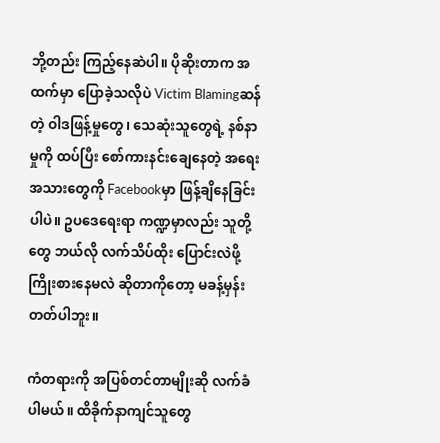ဘို့တည်း ကြည့်နေဆဲပါ။ ပိုဆိုးတာက အထက်မှာ ပြောခဲ့သလိုပဲ Victim Blamingဆန်တဲ့ ဝါဒဖြန့်မှုတွေ၊ သေဆုံးသူတွေရဲ့ နစ်နာမှုကို ထပ်ပြီး စော်ကားနင်းချေနေတဲ့ အရေးအသားတွေကို Facebookမှာ ဖြန့်ချိနေခြင်းပါပဲ။ ဥပဒေရေးရာ ကဏ္ဍမှာလည်း သူတို့တွေ ဘယ်လို လက်သိပ်ထိုး ပြောင်းလဲဖို့ ကြိုးစားနေမလဲ ဆိုတာကိုတော့ မခန့်မှန်းတတ်ပါဘူး။

ကံတရားကို အပြစ်တင်တာမျိုးဆို လက်ခံပါမယ်။ ထိခိုက်နာကျင်သူတွေ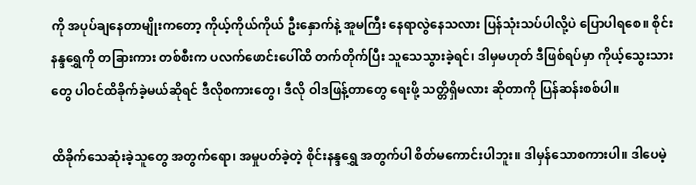ကို အပုပ်ချနေတာမျိုးကတော့ ကိုယ့်ကိုယ်ကိုယ် ဦးနှောက်နဲ့ အူမကြီး နေရာလွဲနေသလား ပြန်သုံးသပ်ပါလို့ပဲ ပြောပါရစေ။ စိုင်းနန္ဒရွှေကို တခြားကား တစ်စီးက ပလက်ဖောင်းပေါ်ထိ တက်တိုက်ပြီး သူသေသွားခဲ့ရင်၊ ဒါမှမဟုတ် ဒီဖြစ်ရပ်မှာ ကိုယ့်သွေးသားတွေ ပါဝင်ထိခိုက်ခဲ့မယ်ဆိုရင် ဒီလိုစကားတွေ၊ ဒီလို ဝါဒဖြန့်တာတွေ ရေးဖို့ သတ္တိရှိမလား ဆိုတာကို ပြန်ဆန်းစစ်ပါ။

ထိခိုက်သေဆုံးခဲ့သူတွေ အတွက်ရော၊ အမှုပတ်ခဲ့တဲ့ စိုင်းနန္ဒရွှေ အတွက်ပါ စိတ်မကောင်းပါဘူး။ ဒါမှန်သောစကားပါ။ ဒါပေမဲ့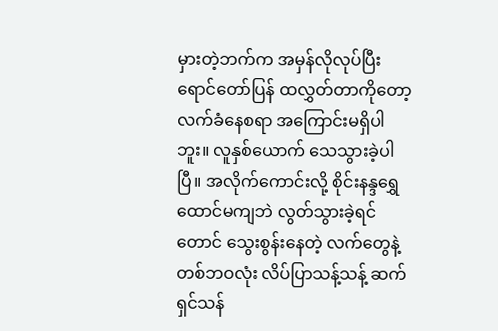မှားတဲ့ဘက်က အမှန်လိုလုပ်ပြီး ရောင်တော်ပြန် ထလွှတ်တာကိုတော့ လက်ခံနေစရာ အကြောင်းမရှိပါဘူး။ လူနှစ်ယောက် သေသွားခဲ့ပါပြီ။ အလိုက်ကောင်းလို့ စိုင်းနန္ဒရွှေ ထောင်မကျဘဲ လွတ်သွားခဲ့ရင်တောင် သွေးစွန်းနေတဲ့ လက်တွေနဲ့ တစ်ဘဝလုံး လိပ်ပြာသန့်သန့် ဆက်ရှင်သန်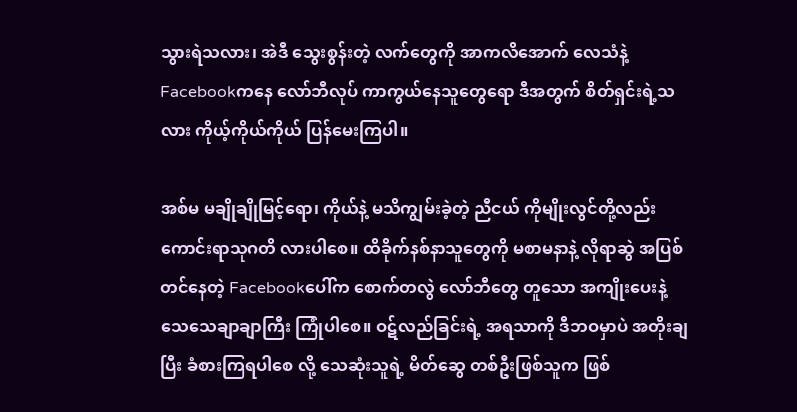သွားရဲသလား၊ အဲဒီ သွေးစွန်းတဲ့ လက်တွေကို အာကလိအောက် လေသံနဲ့ Facebookကနေ လော်ဘီလုပ် ကာကွယ်နေသူတွေရော ဒီအတွက် စိတ်ရှင်းရဲ့သလား ကိုယ့်ကိုယ်ကိုယ် ပြန်မေးကြပါ။

အစ်မ မချိုချိုမြင့်ရော၊ ကိုယ်နဲ့ မသိကျွမ်းခဲ့တဲ့ ညီငယ် ကိုမျိုးလွင်တို့လည်း ကောင်းရာသုဂတိ လားပါစေ။ ထိခိုက်နစ်နာသူတွေကို မစာမနာနဲ့ လိုရာဆွဲ အပြစ်တင်နေတဲ့ Facebookပေါ်က စောက်တလွဲ လော်ဘီတွေ တူသော အကျိုးပေးနဲ့ သေသေချာချာကြီး ကြုံပါစေ။ ဝဋ်လည်ခြင်းရဲ့ အရသာကို ဒီဘဝမှာပဲ အတိုးချပြီး ခံစားကြရပါစေ လို့ သေဆုံးသူရဲ့ မိတ်ဆွေ တစ်ဦးဖြစ်သူက ဖြစ်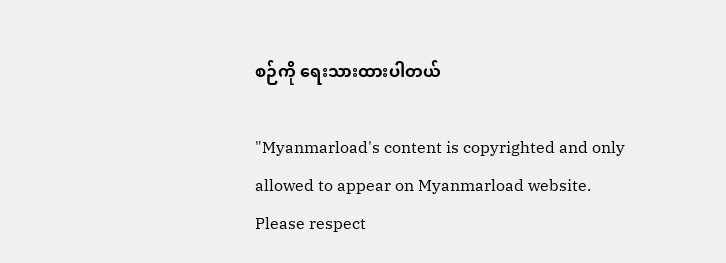စဉ်ကို ရေးသားထားပါတယ်

"Myanmarload's content is copyrighted and only allowed to appear on Myanmarload website. Please respect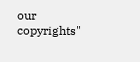our copyrights"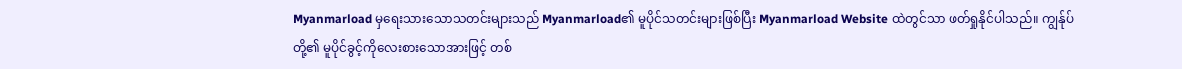Myanmarload မှရေးသားသောသတင်းများသည် Myanmarload၏ မူပိုင်သတင်းများဖြစ်ပြီး Myanmarload Website ထဲတွင်သာ ဖတ်ရှုနိုင်ပါသည်။ ကျွန်ုပ်တို့၏ မူပိုင်ခွင့်ကိုလေးစားသောအားဖြင့် တစ်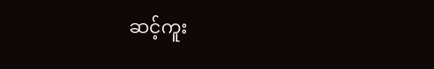ဆင့်ကူး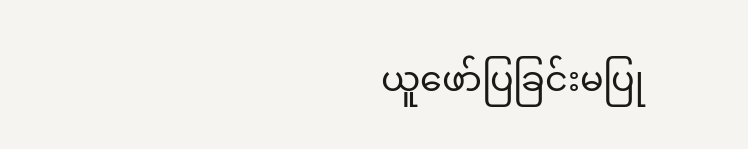ယူဖော်ပြခြင်းမပြု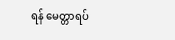ရန် မေတ္တာရပ်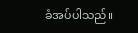ခံအပ်ပါသည်။